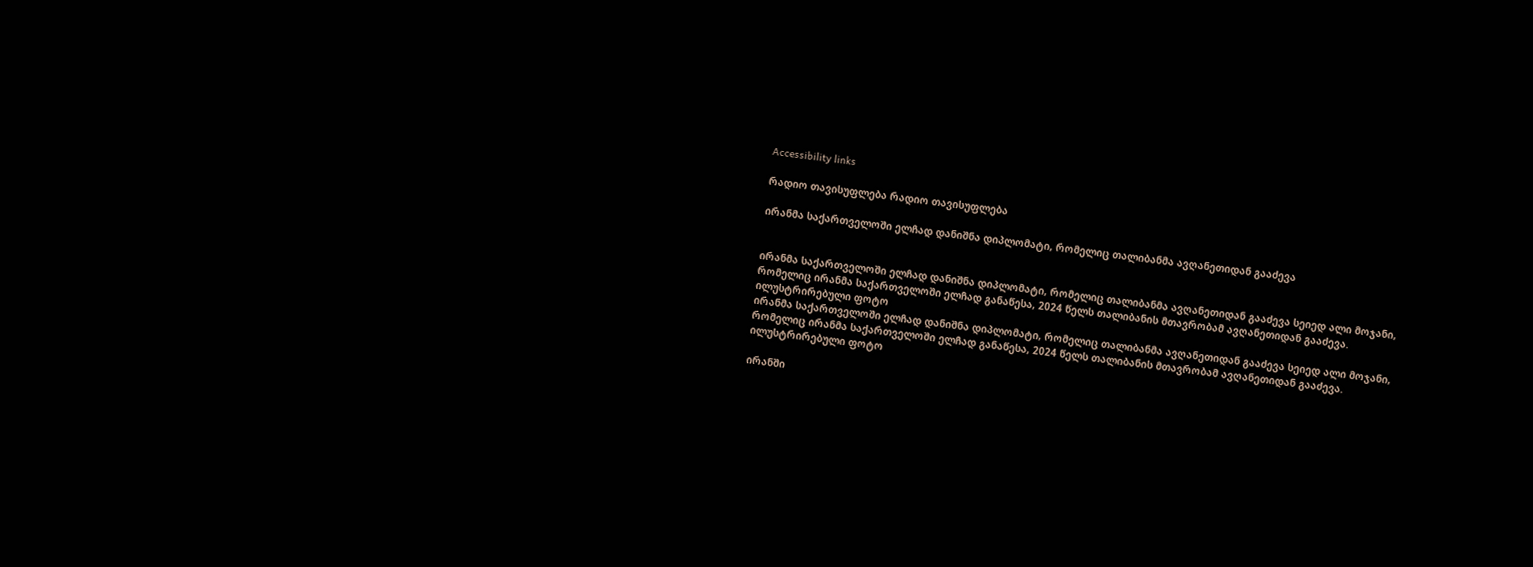Accessibility links

რადიო თავისუფლება რადიო თავისუფლება

ირანმა საქართველოში ელჩად დანიშნა დიპლომატი, რომელიც თალიბანმა ავღანეთიდან გააძევა


ირანმა საქართველოში ელჩად დანიშნა დიპლომატი, რომელიც თალიბანმა ავღანეთიდან გააძევა სეიედ ალი მოჯანი, რომელიც ირანმა საქართველოში ელჩად განაწესა, 2024 წელს თალიბანის მთავრობამ ავღანეთიდან გააძევა. ილუსტრირებული ფოტო
ირანმა საქართველოში ელჩად დანიშნა დიპლომატი, რომელიც თალიბანმა ავღანეთიდან გააძევა სეიედ ალი მოჯანი, რომელიც ირანმა საქართველოში ელჩად განაწესა, 2024 წელს თალიბანის მთავრობამ ავღანეთიდან გააძევა. ილუსტრირებული ფოტო

ირანში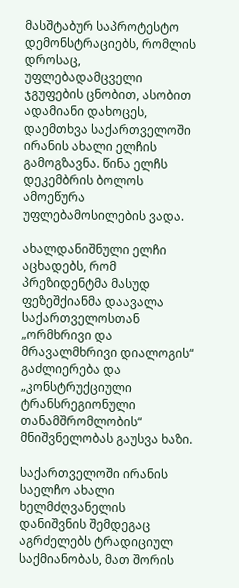მასშტაბურ საპროტესტო დემონსტრაციებს, რომლის დროსაც, უფლებადამცველი ჯგუფების ცნობით, ასობით ადამიანი დახოცეს, დაემთხვა საქართველოში ირანის ახალი ელჩის გამოგზავნა. წინა ელჩს დეკემბრის ბოლოს ამოეწურა უფლებამოსილების ვადა.

ახალდანიშნული ელჩი აცხადებს, რომ პრეზიდენტმა მასუდ ფეზეშქიანმა დაავალა საქართველოსთან „ორმხრივი და მრავალმხრივი დიალოგის“ გაძლიერება და „კონსტრუქციული ტრანსრეგიონული თანამშრომლობის“ მნიშვნელობას გაუსვა ხაზი.

საქართველოში ირანის საელჩო ახალი ხელმძღვანელის დანიშვნის შემდეგაც აგრძელებს ტრადიციულ საქმიანობას, მათ შორის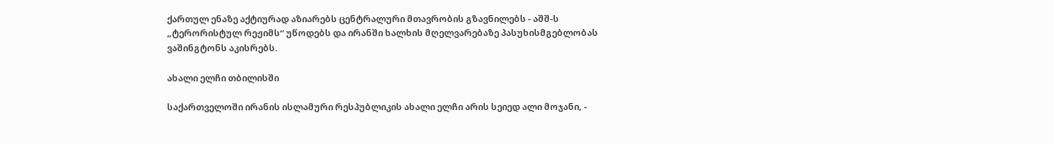ქართულ ენაზე აქტიურად აზიარებს ცენტრალური მთავრობის გზავნილებს - აშშ-ს „ტერორისტულ რეჟიმს“ უწოდებს და ირანში ხალხის მღელვარებაზე პასუხისმგებლობას ვაშინგტონს აკისრებს.

ახალი ელჩი თბილისში

საქართველოში ირანის ისლამური რესპუბლიკის ახალი ელჩი არის სეიედ ალი მოჯანი, -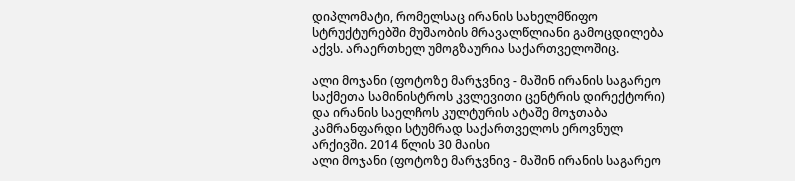დიპლომატი, რომელსაც ირანის სახელმწიფო სტრუქტურებში მუშაობის მრავალწლიანი გამოცდილება აქვს. არაერთხელ უმოგზაურია საქართველოშიც.

ალი მოჯანი (ფოტოზე მარჯვნივ - მაშინ ირანის საგარეო საქმეთა სამინისტროს კვლევითი ცენტრის დირექტორი) და ირანის საელჩოს კულტურის ატაშე მოჯთაბა კამრანფარდი სტუმრად საქართველოს ეროვნულ არქივში. 2014 წლის 30 მაისი
ალი მოჯანი (ფოტოზე მარჯვნივ - მაშინ ირანის საგარეო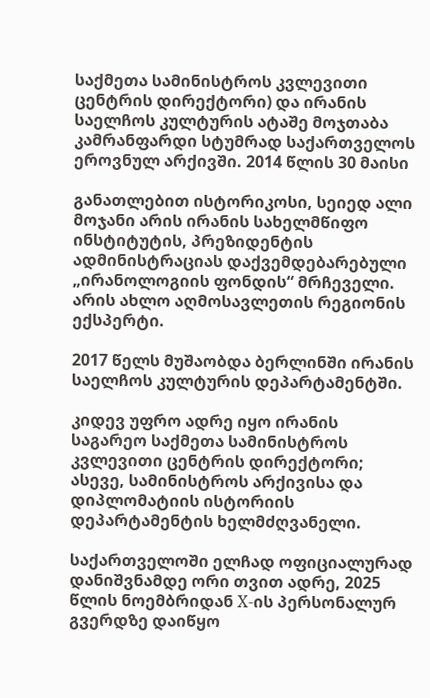საქმეთა სამინისტროს კვლევითი ცენტრის დირექტორი) და ირანის საელჩოს კულტურის ატაშე მოჯთაბა კამრანფარდი სტუმრად საქართველოს ეროვნულ არქივში. 2014 წლის 30 მაისი

განათლებით ისტორიკოსი, სეიედ ალი მოჯანი არის ირანის სახელმწიფო ინსტიტუტის, პრეზიდენტის ადმინისტრაციას დაქვემდებარებული „ირანოლოგიის ფონდის“ მრჩეველი. არის ახლო აღმოსავლეთის რეგიონის ექსპერტი.

2017 წელს მუშაობდა ბერლინში ირანის საელჩოს კულტურის დეპარტამენტში.

კიდევ უფრო ადრე იყო ირანის საგარეო საქმეთა სამინისტროს კვლევითი ცენტრის დირექტორი; ასევე, სამინისტროს არქივისა და დიპლომატიის ისტორიის დეპარტამენტის ხელმძღვანელი.

საქართველოში ელჩად ოფიციალურად დანიშვნამდე ორი თვით ადრე, 2025 წლის ნოემბრიდან X-ის პერსონალურ გვერდზე დაიწყო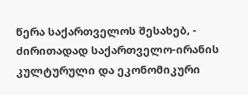წერა საქართველოს შესახებ, - ძირითადად საქართველო-ირანის კულტურული და ეკონომიკური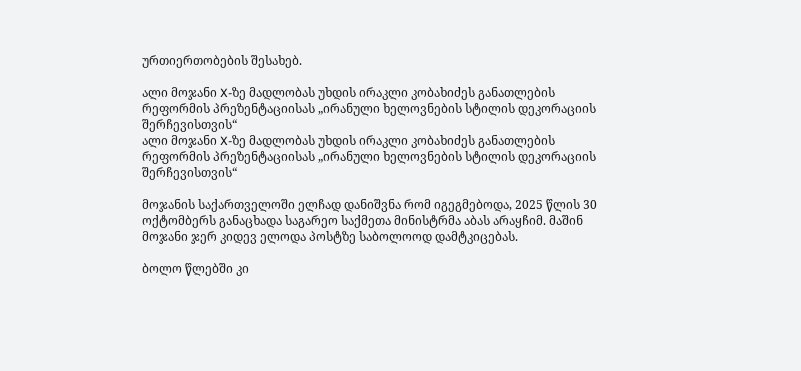ურთიერთობების შესახებ.

ალი მოჯანი X-ზე მადლობას უხდის ირაკლი კობახიძეს განათლების რეფორმის პრეზენტაციისას „ირანული ხელოვნების სტილის დეკორაციის შერჩევისთვის“
ალი მოჯანი X-ზე მადლობას უხდის ირაკლი კობახიძეს განათლების რეფორმის პრეზენტაციისას „ირანული ხელოვნების სტილის დეკორაციის შერჩევისთვის“

მოჯანის საქართველოში ელჩად დანიშვნა რომ იგეგმებოდა, 2025 წლის 30 ოქტომბერს განაცხადა საგარეო საქმეთა მინისტრმა აბას არაყჩიმ. მაშინ მოჯანი ჯერ კიდევ ელოდა პოსტზე საბოლოოდ დამტკიცებას.

ბოლო წლებში კი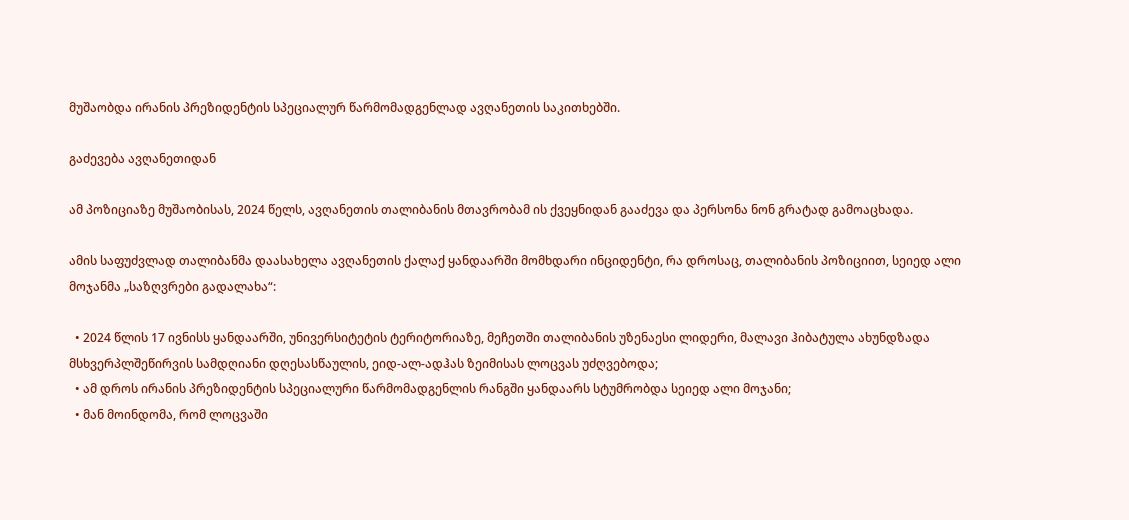მუშაობდა ირანის პრეზიდენტის სპეციალურ წარმომადგენლად ავღანეთის საკითხებში.

გაძევება ავღანეთიდან

ამ პოზიციაზე მუშაობისას, 2024 წელს, ავღანეთის თალიბანის მთავრობამ ის ქვეყნიდან გააძევა და პერსონა ნონ გრატად გამოაცხადა.

ამის საფუძვლად თალიბანმა დაასახელა ავღანეთის ქალაქ ყანდაარში მომხდარი ინციდენტი, რა დროსაც, თალიბანის პოზიციით, სეიედ ალი მოჯანმა „საზღვრები გადალახა“:

  • 2024 წლის 17 ივნისს ყანდაარში, უნივერსიტეტის ტერიტორიაზე, მეჩეთში თალიბანის უზენაესი ლიდერი, მალავი ჰიბატულა ახუნდზადა მსხვერპლშეწირვის სამდღიანი დღესასწაულის, ეიდ-ალ-ადჰას ზეიმისას ლოცვას უძღვებოდა;
  • ამ დროს ირანის პრეზიდენტის სპეციალური წარმომადგენლის რანგში ყანდაარს სტუმრობდა სეიედ ალი მოჯანი;
  • მან მოინდომა, რომ ლოცვაში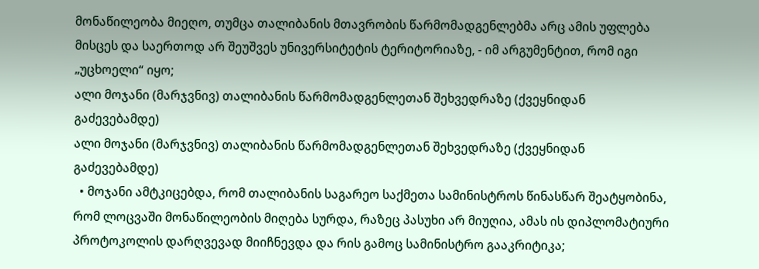მონაწილეობა მიეღო, თუმცა თალიბანის მთავრობის წარმომადგენლებმა არც ამის უფლება მისცეს და საერთოდ არ შეუშვეს უნივერსიტეტის ტერიტორიაზე, - იმ არგუმენტით, რომ იგი „უცხოელი“ იყო;
ალი მოჯანი (მარჯვნივ) თალიბანის წარმომადგენლეთან შეხვედრაზე (ქვეყნიდან გაძევებამდე)
ალი მოჯანი (მარჯვნივ) თალიბანის წარმომადგენლეთან შეხვედრაზე (ქვეყნიდან გაძევებამდე)
  • მოჯანი ამტკიცებდა, რომ თალიბანის საგარეო საქმეთა სამინისტროს წინასწარ შეატყობინა, რომ ლოცვაში მონაწილეობის მიღება სურდა, რაზეც პასუხი არ მიუღია, ამას ის დიპლომატიური პროტოკოლის დარღვევად მიიჩნევდა და რის გამოც სამინისტრო გააკრიტიკა;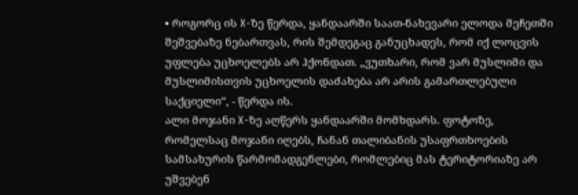• როგორც ის X-ზე წერდა, ყანდაარში საათ-ნახევარი ელოდა მეჩეთში შეშვებაზე ნებართვას, რის შემდეგაც განუცხადეს, რომ იქ ლოცვის უფლება უცხოელებს არ ჰქონდათ. „ვუთხარი, რომ ვარ მუსლიმი და მუსლიმისთვის უცხოელის დაძახება არ არის გამართლებული საქციელი“, - წერდა ის.
ალი მოჯანი X-ზე აღწერს ყანდაარში მომხდარს. ფოტოზე, რომელსაც მოჯანი იღებს, ჩანან თალიბანის უსაფრთხოების სამსახურის წარმომადგენლები, რომლებიც მას ტერიტორიაზე არ უშვებენ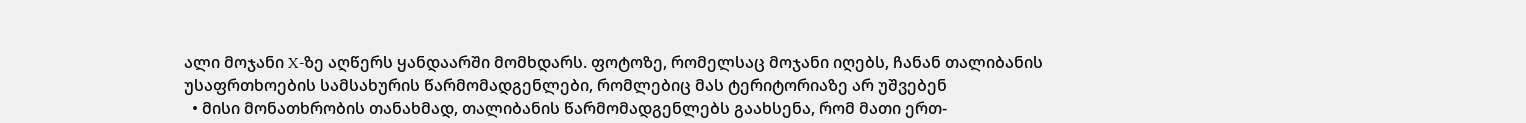ალი მოჯანი X-ზე აღწერს ყანდაარში მომხდარს. ფოტოზე, რომელსაც მოჯანი იღებს, ჩანან თალიბანის უსაფრთხოების სამსახურის წარმომადგენლები, რომლებიც მას ტერიტორიაზე არ უშვებენ
  • მისი მონათხრობის თანახმად, თალიბანის წარმომადგენლებს გაახსენა, რომ მათი ერთ-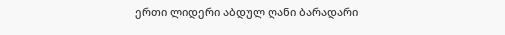ერთი ლიდერი აბდულ ღანი ბარადარი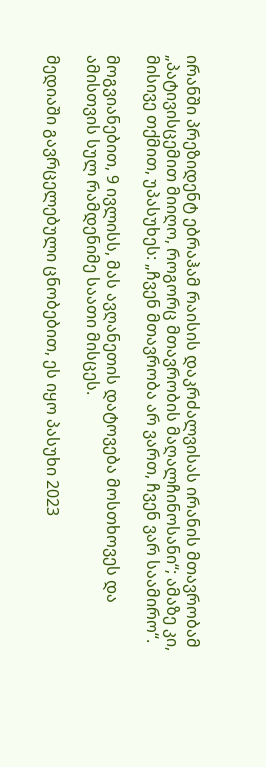ირანში პრეზიდენტ ებრაჰამ რაისის დაკრძალვისას ირანის მთავრობამ „პატივისცემით მიიღო, როგორც მთავრობის მაღალჩინოსანი“; ამაზე კი, მისივე თქმით, უპასუხეს: „ჩვენ მთავრობა არ ვართ, ჩვენ ვარ საამირო“.

მოგვიანებით, 9 ივლისს, მას ავღანეთის დატოვება მოსთხოვეს და ამისთვის სულ რამდენიმე საათი მისცეს.

მედიაში გავრცელებული ცნობებით, ეს იყო პასუხი 2023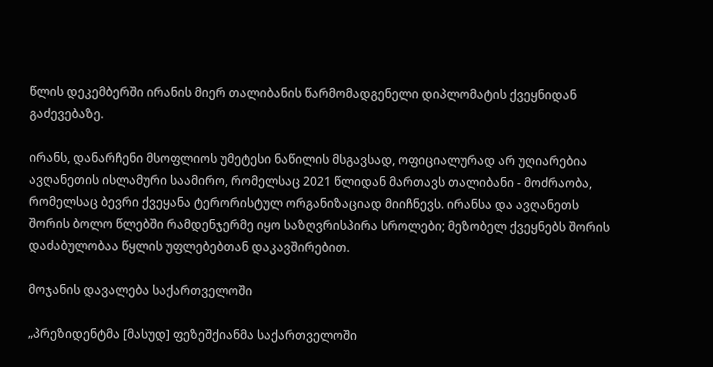წლის დეკემბერში ირანის მიერ თალიბანის წარმომადგენელი დიპლომატის ქვეყნიდან გაძევებაზე.

ირანს, დანარჩენი მსოფლიოს უმეტესი ნაწილის მსგავსად, ოფიციალურად არ უღიარებია ავღანეთის ისლამური საამირო, რომელსაც 2021 წლიდან მართავს თალიბანი - მოძრაობა, რომელსაც ბევრი ქვეყანა ტერორისტულ ორგანიზაციად მიიჩნევს. ირანსა და ავღანეთს შორის ბოლო წლებში რამდენჯერმე იყო საზღვრისპირა სროლები; მეზობელ ქვეყნებს შორის დაძაბულობაა წყლის უფლებებთან დაკავშირებით.

მოჯანის დავალება საქართველოში

„პრეზიდენტმა [მასუდ] ფეზეშქიანმა საქართველოში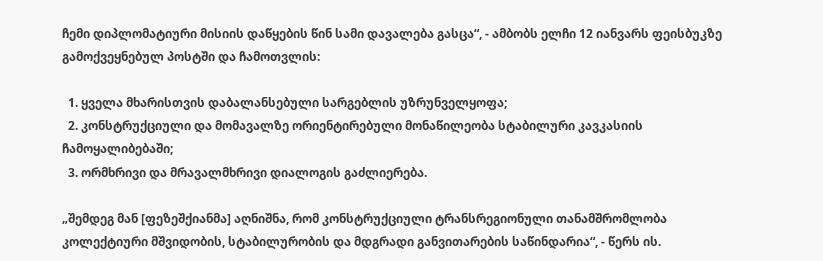ჩემი დიპლომატიური მისიის დაწყების წინ სამი დავალება გასცა“, - ამბობს ელჩი 12 იანვარს ფეისბუკზე გამოქვეყნებულ პოსტში და ჩამოთვლის:

  1. ყველა მხარისთვის დაბალანსებული სარგებლის უზრუნველყოფა;
  2. კონსტრუქციული და მომავალზე ორიენტირებული მონაწილეობა სტაბილური კავკასიის ჩამოყალიბებაში;
  3. ორმხრივი და მრავალმხრივი დიალოგის გაძლიერება.

„შემდეგ მან [ფეზეშქიანმა] აღნიშნა, რომ კონსტრუქციული ტრანსრეგიონული თანამშრომლობა კოლექტიური მშვიდობის, სტაბილურობის და მდგრადი განვითარების საწინდარია“, - წერს ის.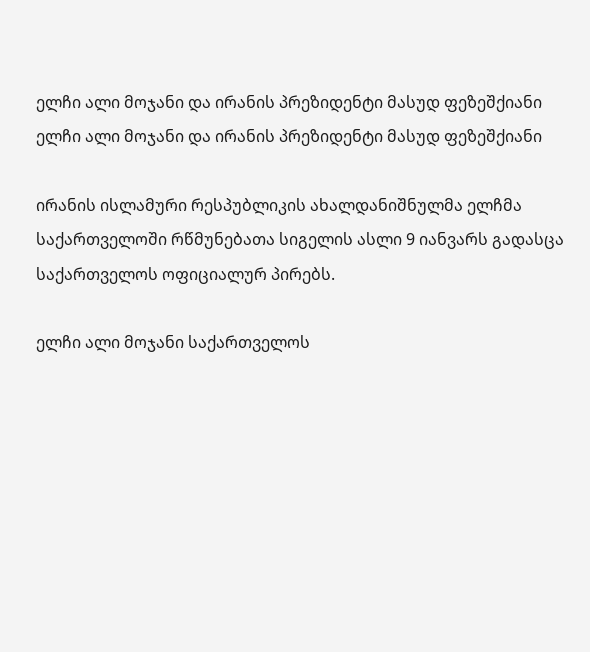ელჩი ალი მოჯანი და ირანის პრეზიდენტი მასუდ ფეზეშქიანი
ელჩი ალი მოჯანი და ირანის პრეზიდენტი მასუდ ფეზეშქიანი

ირანის ისლამური რესპუბლიკის ახალდანიშნულმა ელჩმა საქართველოში რწმუნებათა სიგელის ასლი 9 იანვარს გადასცა საქართველოს ოფიციალურ პირებს.

ელჩი ალი მოჯანი საქართველოს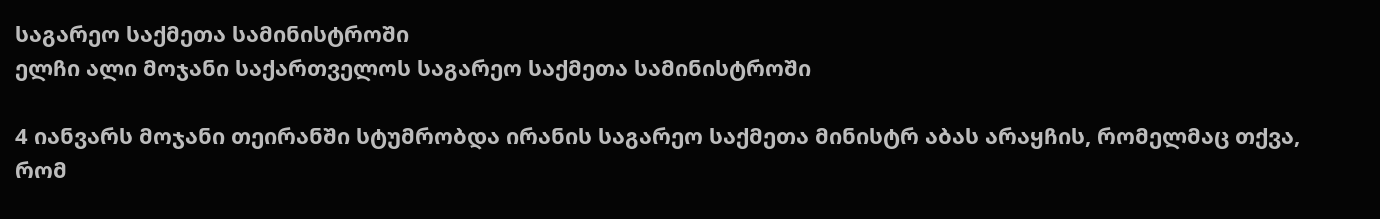საგარეო საქმეთა სამინისტროში
ელჩი ალი მოჯანი საქართველოს საგარეო საქმეთა სამინისტროში

4 იანვარს მოჯანი თეირანში სტუმრობდა ირანის საგარეო საქმეთა მინისტრ აბას არაყჩის, რომელმაც თქვა, რომ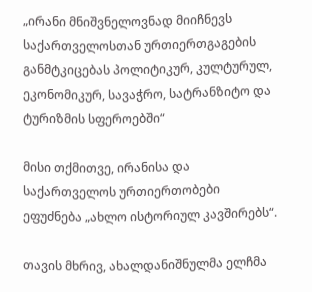„ირანი მნიშვნელოვნად მიიჩნევს საქართველოსთან ურთიერთგაგების განმტკიცებას პოლიტიკურ, კულტურულ, ეკონომიკურ, სავაჭრო, სატრანზიტო და ტურიზმის სფეროებში“

მისი თქმითვე, ირანისა და საქართველოს ურთიერთობები ეფუძნება „ახლო ისტორიულ კავშირებს“.

თავის მხრივ, ახალდანიშნულმა ელჩმა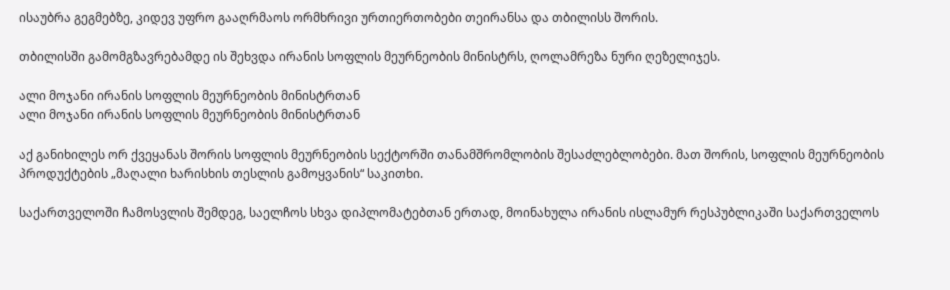ისაუბრა გეგმებზე, კიდევ უფრო გააღრმაოს ორმხრივი ურთიერთობები თეირანსა და თბილისს შორის.

თბილისში გამომგზავრებამდე ის შეხვდა ირანის სოფლის მეურნეობის მინისტრს, ღოლამრეზა ნური ღეზელიჯეს.

ალი მოჯანი ირანის სოფლის მეურნეობის მინისტრთან
ალი მოჯანი ირანის სოფლის მეურნეობის მინისტრთან

აქ განიხილეს ორ ქვეყანას შორის სოფლის მეურნეობის სექტორში თანამშრომლობის შესაძლებლობები. მათ შორის, სოფლის მეურნეობის პროდუქტების „მაღალი ხარისხის თესლის გამოყვანის“ საკითხი.

საქართველოში ჩამოსვლის შემდეგ, საელჩოს სხვა დიპლომატებთან ერთად, მოინახულა ირანის ისლამურ რესპუბლიკაში საქართველოს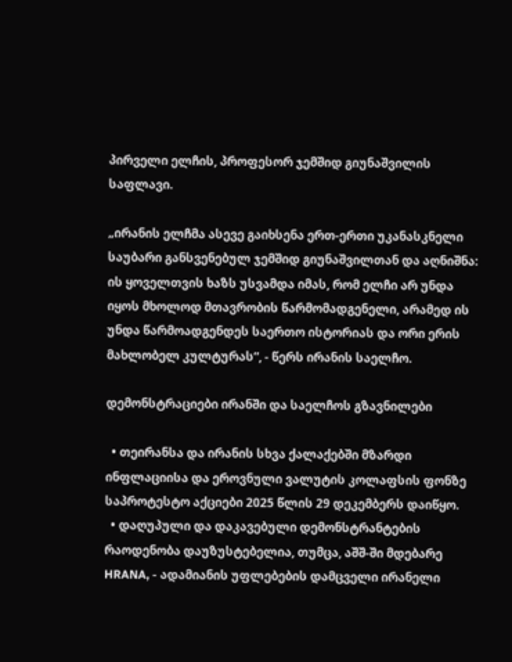პირველი ელჩის, პროფესორ ჯემშიდ გიუნაშვილის საფლავი.

„ირანის ელჩმა ასევე გაიხსენა ერთ-ერთი უკანასკნელი საუბარი განსვენებულ ჯემშიდ გიუნაშვილთან და აღნიშნა: ის ყოველთვის ხაზს უსვამდა იმას, რომ ელჩი არ უნდა იყოს მხოლოდ მთავრობის წარმომადგენელი, არამედ ის უნდა წარმოადგენდეს საერთო ისტორიას და ორი ერის მახლობელ კულტურას“, - წერს ირანის საელჩო.

დემონსტრაციები ირანში და საელჩოს გზავნილები

  • თეირანსა და ირანის სხვა ქალაქებში მზარდი ინფლაციისა და ეროვნული ვალუტის კოლაფსის ფონზე საპროტესტო აქციები 2025 წლის 29 დეკემბერს დაიწყო.
  • დაღუპული და დაკავებული დემონსტრანტების რაოდენობა დაუზუსტებელია, თუმცა, აშშ-ში მდებარე HRANA, - ადამიანის უფლებების დამცველი ირანელი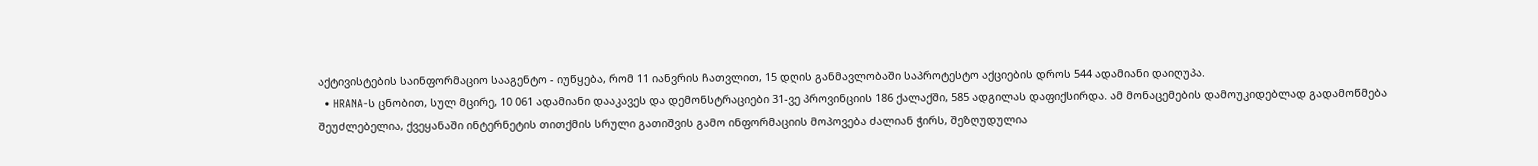აქტივისტების საინფორმაციო სააგენტო - იუწყება, რომ 11 იანვრის ჩათვლით, 15 დღის განმავლობაში საპროტესტო აქციების დროს 544 ადამიანი დაიღუპა.
  • HRANA-ს ცნობით, სულ მცირე, 10 061 ადამიანი დააკავეს და დემონსტრაციები 31-ვე პროვინციის 186 ქალაქში, 585 ადგილას დაფიქსირდა. ამ მონაცემების დამოუკიდებლად გადამოწმება შეუძლებელია, ქვეყანაში ინტერნეტის თითქმის სრული გათიშვის გამო ინფორმაციის მოპოვება ძალიან ჭირს, შეზღუდულია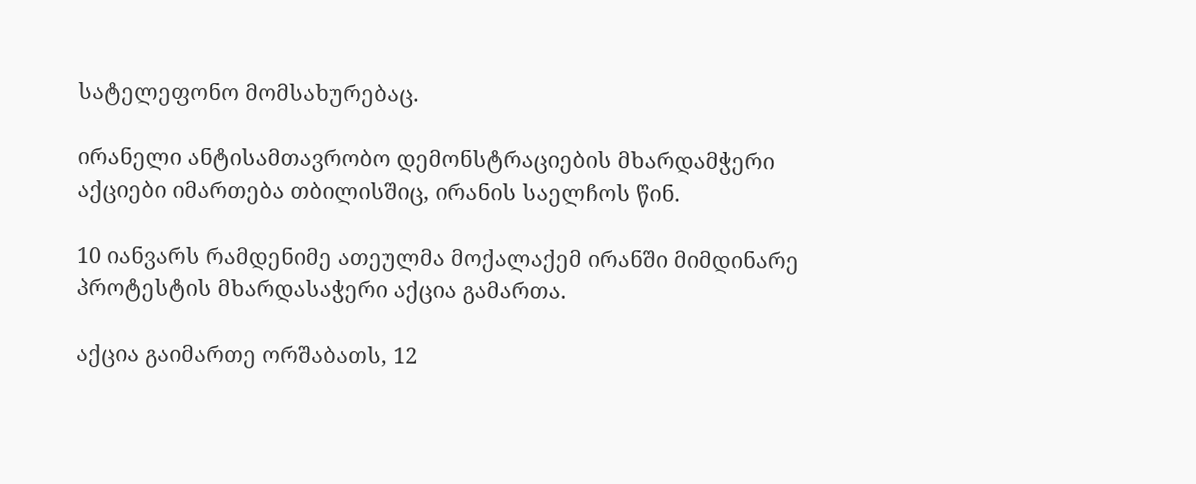სატელეფონო მომსახურებაც.

ირანელი ანტისამთავრობო დემონსტრაციების მხარდამჭერი აქციები იმართება თბილისშიც, ირანის საელჩოს წინ.

10 იანვარს რამდენიმე ათეულმა მოქალაქემ ირანში მიმდინარე პროტესტის მხარდასაჭერი აქცია გამართა.

აქცია გაიმართე ორშაბათს, 12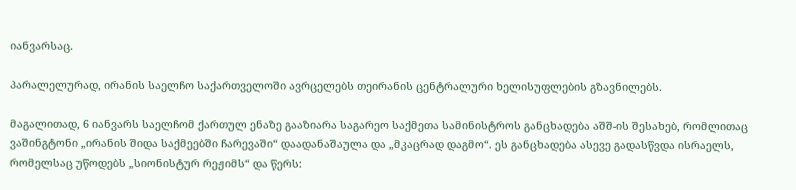იანვარსაც.

პარალელურად, ირანის საელჩო საქართველოში ავრცელებს თეირანის ცენტრალური ხელისუფლების გზავნილებს.

მაგალითად, 6 იანვარს საელჩომ ქართულ ენაზე გააზიარა საგარეო საქმეთა სამინისტროს განცხადება აშშ-ის შესახებ, რომლითაც ვაშინგტონი „ირანის შიდა საქმეებში ჩარევაში“ დაადანაშაულა და „მკაცრად დაგმო“. ეს განცხადება ასევე გადასწვდა ისრაელს, რომელსაც უწოდებს „სიონისტურ რეჟიმს“ და წერს: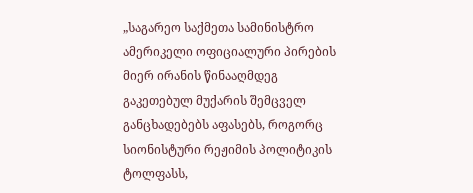„საგარეო საქმეთა სამინისტრო ამერიკელი ოფიციალური პირების მიერ ირანის წინააღმდეგ გაკეთებულ მუქარის შემცველ განცხადებებს აფასებს, როგორც სიონისტური რეჟიმის პოლიტიკის ტოლფასს,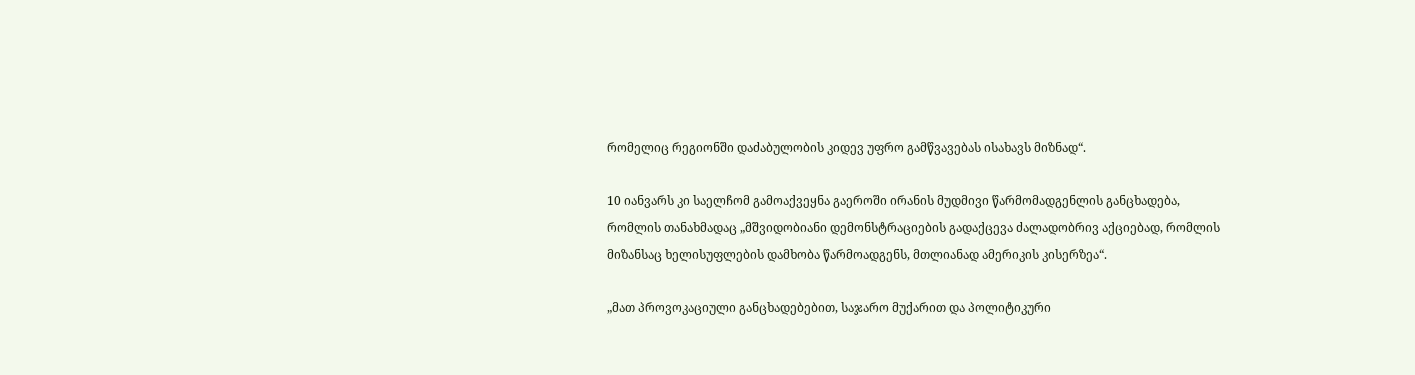რომელიც რეგიონში დაძაბულობის კიდევ უფრო გამწვავებას ისახავს მიზნად“.

10 იანვარს კი საელჩომ გამოაქვეყნა გაეროში ირანის მუდმივი წარმომადგენლის განცხადება, რომლის თანახმადაც „მშვიდობიანი დემონსტრაციების გადაქცევა ძალადობრივ აქციებად, რომლის მიზანსაც ხელისუფლების დამხობა წარმოადგენს, მთლიანად ამერიკის კისერზეა“.

„მათ პროვოკაციული განცხადებებით, საჯარო მუქარით და პოლიტიკური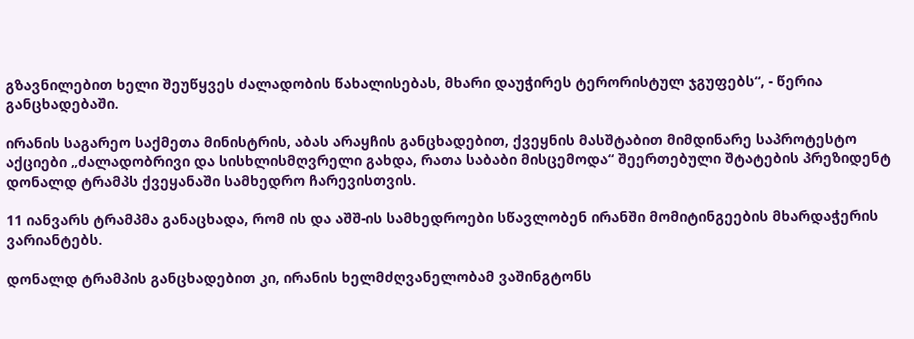გზავნილებით ხელი შეუწყვეს ძალადობის წახალისებას, მხარი დაუჭირეს ტერორისტულ ჯგუფებს“, - წერია განცხადებაში.

ირანის საგარეო საქმეთა მინისტრის, აბას არაყჩის განცხადებით, ქვეყნის მასშტაბით მიმდინარე საპროტესტო აქციები „ძალადობრივი და სისხლისმღვრელი გახდა, რათა საბაბი მისცემოდა“ შეერთებული შტატების პრეზიდენტ დონალდ ტრამპს ქვეყანაში სამხედრო ჩარევისთვის.

11 იანვარს ტრამპმა განაცხადა, რომ ის და აშშ-ის სამხედროები სწავლობენ ირანში მომიტინგეების მხარდაჭერის ვარიანტებს.

დონალდ ტრამპის განცხადებით კი, ირანის ხელმძღვანელობამ ვაშინგტონს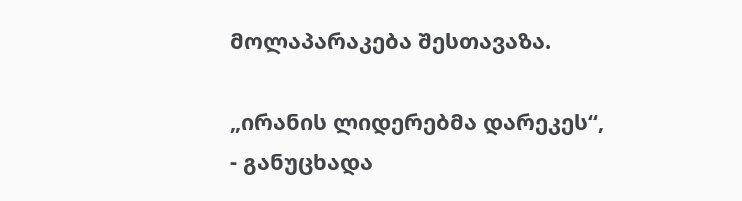მოლაპარაკება შესთავაზა.

„ირანის ლიდერებმა დარეკეს“, - განუცხადა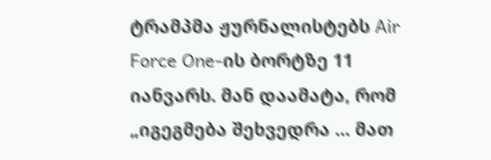ტრამპმა ჟურნალისტებს Air Force One-ის ბორტზე 11 იანვარს. მან დაამატა, რომ „იგეგმება შეხვედრა ... მათ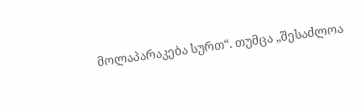მოლაპარაკება სურთ“. თუმცა „შესაძლოა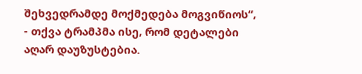შეხვედრამდე მოქმედება მოგვიწიოს“, - თქვა ტრამპმა ისე, რომ დეტალები აღარ დაუზუსტებია.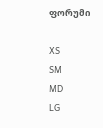ფორუმი

XS
SM
MD
LG